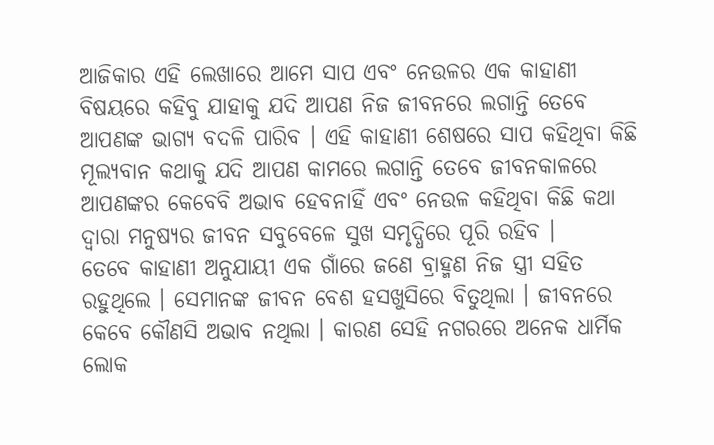ଆଜିକାର ଏହି ଲେଖାରେ ଆମେ ସାପ ଏବଂ ନେଉଳର ଏକ କାହାଣୀ ବିଷୟରେ କହିବୁ ଯାହାକୁ ଯଦି ଆପଣ ନିଜ ଜୀବନରେ ଲଗାନ୍ତି ତେବେ ଆପଣଙ୍କ ଭାଗ୍ୟ ବଦଳି ପାରିବ । ଏହି କାହାଣୀ ଶେଷରେ ସାପ କହିଥିବା କିଛି ମୂଲ୍ୟବାନ କଥାକୁ ଯଦି ଆପଣ କାମରେ ଲଗାନ୍ତି ତେବେ ଜୀବନକାଳରେ ଆପଣଙ୍କର କେବେବି ଅଭାବ ହେବନାହିଁ ଏବଂ ନେଉଳ କହିଥିବା କିଛି କଥା ଦ୍ୱାରା ମନୁଷ୍ୟର ଜୀବନ ସବୁବେଳେ ସୁଖ ସମୃଦ୍ଧିରେ ପୂରି ରହିବ ।
ତେବେ କାହାଣୀ ଅନୁଯାୟୀ ଏକ ଗାଁରେ ଜଣେ ବ୍ରାହ୍ମଣ ନିଜ ସ୍ତ୍ରୀ ସହିତ ରହୁଥିଲେ । ସେମାନଙ୍କ ଜୀବନ ବେଶ ହସଖୁସିରେ ବିତୁଥିଲା । ଜୀବନରେ କେବେ କୌଣସି ଅଭାବ ନଥିଲା । କାରଣ ସେହି ନଗରରେ ଅନେକ ଧାର୍ମିକ ଲୋକ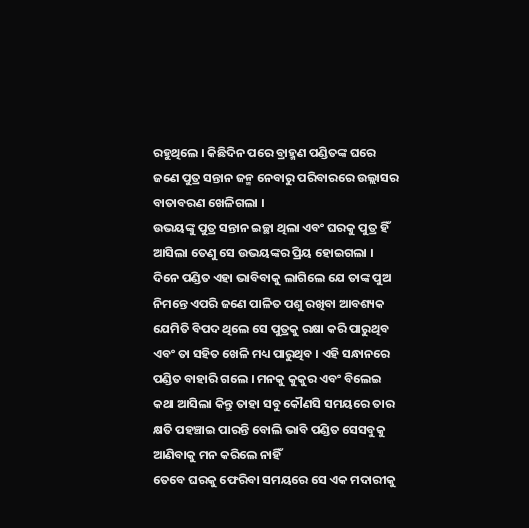ରହୁଥିଲେ । କିଛିଦିନ ପରେ ବ୍ରାହ୍ମଣ ପଣ୍ଡିତଙ୍କ ଘରେ ଜଣେ ପୁତ୍ର ସନ୍ତାନ ଜନ୍ମ ନେବାରୁ ପରିବାରରେ ଉଲ୍ଲାସର ବାତାବରଣ ଖେଳିଗଲା ।
ଉଭୟଙ୍କୁ ପୁତ୍ର ସନ୍ତାନ ଇଚ୍ଛା ଥିଲା ଏବଂ ଘରକୁ ପୁତ୍ର ହିଁ ଆସିଲା ତେଣୁ ସେ ଉଭୟଙ୍କର ପ୍ରିୟ ହୋଇଗଲା । ଦିନେ ପଣ୍ଡିତ ଏହା ଭାବିବାକୁ ଲାଗିଲେ ଯେ ତାଙ୍କ ପୁଅ ନିମନ୍ତେ ଏପରି ଜଣେ ପାଳିତ ପଶୁ ରଖିବା ଆବଶ୍ୟକ ଯେମିତି ବିପଦ ଥିଲେ ସେ ପୁତ୍ରକୁ ରକ୍ଷା କରି ପାରୁଥିବ ଏବଂ ତା ସହିତ ଖେଳି ମଧ୍ୟ ପାରୁଥିବ । ଏହି ସନ୍ଧାନରେ ପଣ୍ଡିତ ବାହାରି ଗଲେ । ମନକୁ କୁକୁର ଏବଂ ବିଲେଇ କଥା ଆସିଲା କିନ୍ତୁ ତାହା ସବୁ କୌଣସି ସମୟରେ ତାର କ୍ଷତି ପହଞ୍ଚାଇ ପାରନ୍ତି ବୋଲି ଭାବି ପଣ୍ଡିତ ସେସବୁକୁ ଆଣିବାକୁ ମନ କରିଲେ ନାହିଁ
ତେବେ ଘରକୁ ଫେରିବା ସମୟରେ ସେ ଏକ ମଦାରୀକୁ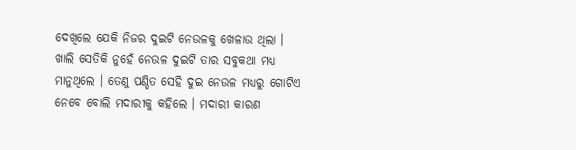ଦେଖିଲେ ଯେକି ନିଜର ଦୁଇଟି ନେଉଳକୁ ଖେଳାଉ ଥିଲା । ଖାଲି ସେତିକି ନୁହେଁ ନେଉଳ ଦୁଇଟି ତାର ସବୁକଥା ମଧ୍ୟ ମାନୁଥିଲେ । ତେଣୁ ପଣ୍ଡିତ ସେହି ଦୁଇ ନେଉଳ ମଧ୍ୟରୁ ଗୋଟିଏ ନେବେ ବୋଲି ମଦାରୀକୁ କହିଲେ । ମଦାରୀ କାରଣ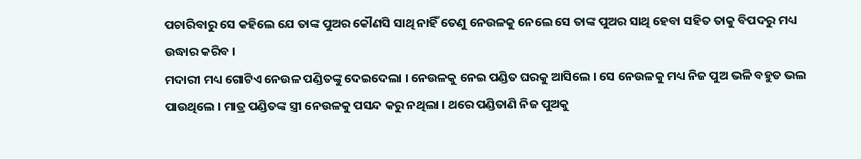ପଚାରିବାରୁ ସେ କହିଲେ ଯେ ତାଙ୍କ ପୁଅର କୌଣସି ସାଥି ନାହିଁ ତେଣୁ ନେଉଳକୁ ନେଲେ ସେ ତାଙ୍କ ପୁଅର ସାଥି ହେବା ସହିତ ତାକୁ ବିପଦରୁ ମଧ୍ୟ ଉଦ୍ଧାର କରିବ ।
ମଦାରୀ ମଧ୍ୟ ଗୋଟିଏ ନେଉଳ ପଣ୍ଡିତଙ୍କୁ ଦେଇଦେଲା । ନେଉଳକୁ ନେଇ ପଣ୍ଡିତ ଘରକୁ ଆସିଲେ । ସେ ନେଉଳକୁ ମଧ୍ୟ ନିଜ ପୁଅ ଭଳି ବହୁତ ଭଲ ପାଉଥିଲେ । ମାତ୍ର ପଣ୍ଡିତଙ୍କ ସ୍ତ୍ରୀ ନେଉଳକୁ ପସନ୍ଦ କରୁ ନଥିଲା । ଥରେ ପଣ୍ଡିତାଣି ନିଜ ପୁଅକୁ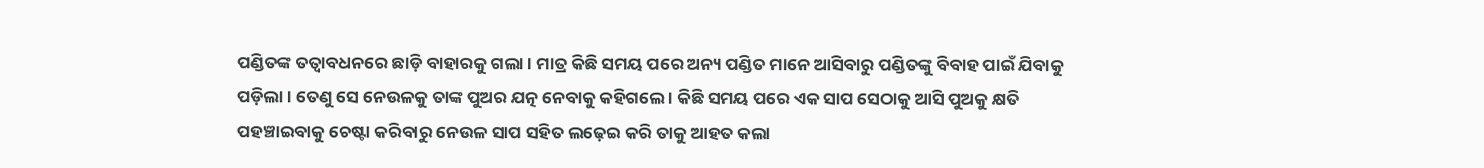ପଣ୍ଡିତଙ୍କ ତତ୍ୱାବଧନରେ ଛାଡ଼ି ବାହାରକୁ ଗଲା । ମାତ୍ର କିଛି ସମୟ ପରେ ଅନ୍ୟ ପଣ୍ଡିତ ମାନେ ଆସିବାରୁ ପଣ୍ଡିତଙ୍କୁ ବିବାହ ପାଇଁ ଯିବାକୁ ପଡ଼ିଲା । ତେଣୁ ସେ ନେଉଳକୁ ତାଙ୍କ ପୁଅର ଯତ୍ନ ନେବାକୁ କହିଗଲେ । କିଛି ସମୟ ପରେ ଏକ ସାପ ସେଠାକୁ ଆସି ପୁଅକୁ କ୍ଷତି ପହଞ୍ଚାଇବାକୁ ଚେଷ୍ଟା କରିବାରୁ ନେଉଳ ସାପ ସହିତ ଲଢ଼େଇ କରି ତାକୁ ଆହତ କଲା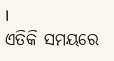।
ଏତିକି ସମୟରେ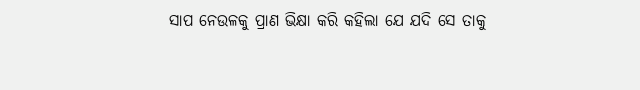ସାପ ନେଉଳକୁ ପ୍ରାଣ ଭିକ୍ଷା କରି କହିଲା ଯେ ଯଦି ସେ ତାକୁ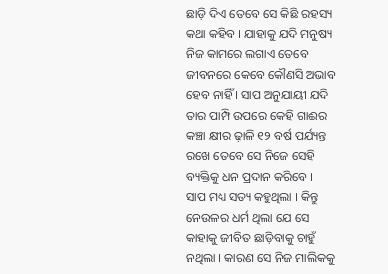ଛାଡ଼ି ଦିଏ ତେବେ ସେ କିଛି ରହସ୍ୟ କଥା କହିବ । ଯାହାକୁ ଯଦି ମନୁଷ୍ୟ ନିଜ କାମରେ ଲଗାଏ ତେବେ ଜୀବନରେ କେବେ କୌଣସି ଅଭାବ ହେବ ନାହିଁ । ସାପ ଅନୁଯାୟୀ ଯଦି ତାର ପାମ୍ପି ଉପରେ କେହି ଗାଈର କଞ୍ଚା କ୍ଷୀର ଢ଼ାଳି ୧୨ ବର୍ଷ ପର୍ଯ୍ୟନ୍ତ ରଖେ ତେବେ ସେ ନିଜେ ସେହି ବ୍ୟକ୍ତିକୁ ଧନ ପ୍ରଦାନ କରିବେ ।
ସାପ ମଧ୍ୟ ସତ୍ୟ କହୁଥିଲା । କିନ୍ତୁ ନେଉଳର ଧର୍ମ ଥିଲା ଯେ ସେ କାହାକୁ ଜୀବିତ ଛାଡ଼ିବାକୁ ଚାହୁଁ ନଥିଲା । କାରଣ ସେ ନିଜ ମାଲିକକୁ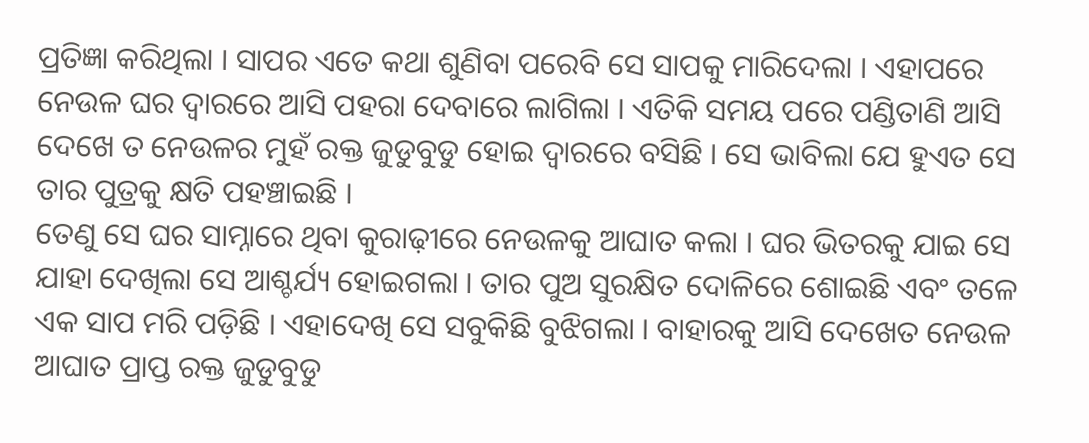ପ୍ରତିଜ୍ଞା କରିଥିଲା । ସାପର ଏତେ କଥା ଶୁଣିବା ପରେବି ସେ ସାପକୁ ମାରିଦେଲା । ଏହାପରେ ନେଉଳ ଘର ଦ୍ୱାରରେ ଆସି ପହରା ଦେବାରେ ଲାଗିଲା । ଏତିକି ସମୟ ପରେ ପଣ୍ଡିତାଣି ଆସି ଦେଖେ ତ ନେଉଳର ମୁହଁ ରକ୍ତ ଜୁଡୁବୁଡୁ ହୋଇ ଦ୍ୱାରରେ ବସିଛି । ସେ ଭାବିଲା ଯେ ହୁଏତ ସେ ତାର ପୁତ୍ରକୁ କ୍ଷତି ପହଞ୍ଚାଇଛି ।
ତେଣୁ ସେ ଘର ସାମ୍ନାରେ ଥିବା କୁରାଢ଼ୀରେ ନେଉଳକୁ ଆଘାତ କଲା । ଘର ଭିତରକୁ ଯାଇ ସେ ଯାହା ଦେଖିଲା ସେ ଆଶ୍ଚର୍ଯ୍ୟ ହୋଇଗଲା । ତାର ପୁଅ ସୁରକ୍ଷିତ ଦୋଳିରେ ଶୋଇଛି ଏବଂ ତଳେ ଏକ ସାପ ମରି ପଡ଼ିଛି । ଏହାଦେଖି ସେ ସବୁକିଛି ବୁଝିଗଲା । ବାହାରକୁ ଆସି ଦେଖେତ ନେଉଳ ଆଘାତ ପ୍ରାପ୍ତ ରକ୍ତ ଜୁଡୁବୁଡୁ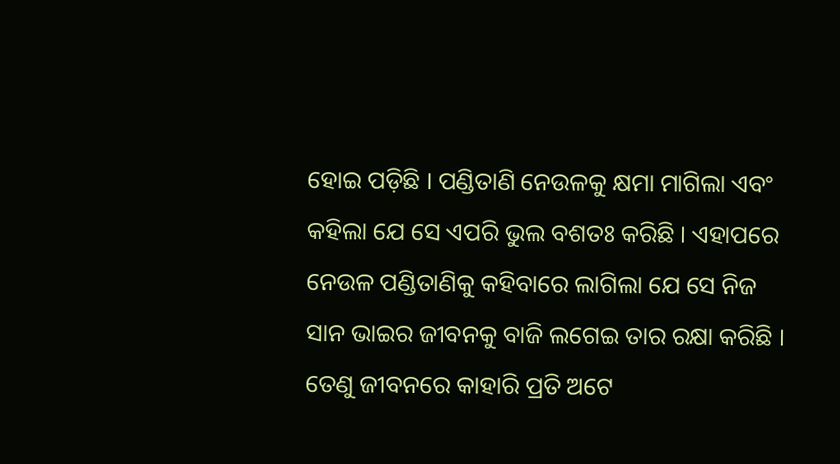ହୋଇ ପଡ଼ିଛି । ପଣ୍ଡିତାଣି ନେଉଳକୁ କ୍ଷମା ମାଗିଲା ଏବଂ କହିଲା ଯେ ସେ ଏପରି ଭୁଲ ବଶତଃ କରିଛି । ଏହାପରେ ନେଉଳ ପଣ୍ଡିତାଣିକୁ କହିବାରେ ଲାଗିଲା ଯେ ସେ ନିଜ ସାନ ଭାଇର ଜୀବନକୁ ବାଜି ଲଗେଇ ତାର ରକ୍ଷା କରିଛି । ତେଣୁ ଜୀବନରେ କାହାରି ପ୍ରତି ଅଟେ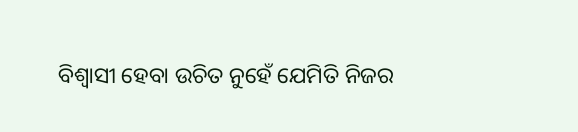ବିଶ୍ୱାସୀ ହେବା ଉଚିତ ନୁହେଁ ଯେମିତି ନିଜର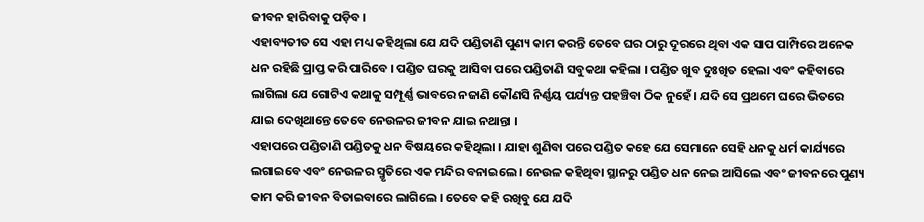ଜୀବନ ହାରିବାକୁ ପଡ଼ିବ ।
ଏହାବ୍ୟତୀତ ସେ ଏହା ମଧ୍ୟ କହିଥିଲା ଯେ ଯଦି ପଣ୍ଡିତାଣି ପୁଣ୍ୟ କାମ କରନ୍ତି ତେବେ ଘର ଠାରୁ ଦୂରରେ ଥିବା ଏକ ସାପ ପାମ୍ପିରେ ଅନେକ ଧନ ରହିଛି ପ୍ରାପ୍ତ କରି ପାରିବେ । ପଣ୍ଡିତ ଘରକୁ ଆସିବା ପରେ ପଣ୍ଡିତାଣି ସବୁକଥା କହିଲା । ପଣ୍ଡିତ ଖୁବ ଦୁଃଖିତ ହେଲା ଏବଂ କହିବାରେ ଲାଗିଲା ଯେ ଗୋଟିଏ କଥାକୁ ସମ୍ପୂର୍ଣ୍ଣ ଭାବରେ ନଜାଣି କୌଣସି ନିର୍ଣ୍ଣୟ ପର୍ଯ୍ୟନ୍ତ ପହଞ୍ଚିବା ଠିକ ନୁହେଁ । ଯଦି ସେ ପ୍ରଥମେ ଘରେ ଭିତରେ ଯାଇ ଦେଖିଥାନ୍ତେ ତେବେ ନେଉଳର ଜୀବନ ଯାଇ ନଥାନ୍ତା ।
ଏହାପରେ ପଣ୍ଡିତାଣି ପଣ୍ଡିତକୁ ଧନ ବିଷୟରେ କହିଥିଲା । ଯାହା ଶୁଣିବା ପରେ ପଣ୍ଡିତ କହେ ଯେ ସେମାନେ ସେହି ଧନକୁ ଧର୍ମ କାର୍ଯ୍ୟରେ ଲଗାଇବେ ଏବଂ ନେଉଳର ସ୍ମୃତିରେ ଏକ ମନ୍ଦିର ବନାଇଲେ । ନେଉଳ କହିଥିବା ସ୍ଥାନରୁ ପଣ୍ଡିତ ଧନ ନେଇ ଆସିଲେ ଏବଂ ଜୀବନରେ ପୁଣ୍ୟ କାମ କରି ଜୀବନ ବିତାଇବାରେ ଲାଗିଲେ । ତେବେ କହି ରଖିବୁ ଯେ ଯଦି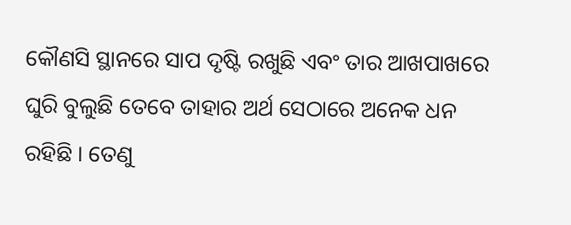କୌଣସି ସ୍ଥାନରେ ସାପ ଦୃଷ୍ଟି ରଖୁଛି ଏବଂ ତାର ଆଖପାଖରେ ଘୁରି ବୁଲୁଛି ତେବେ ତାହାର ଅର୍ଥ ସେଠାରେ ଅନେକ ଧନ ରହିଛି । ତେଣୁ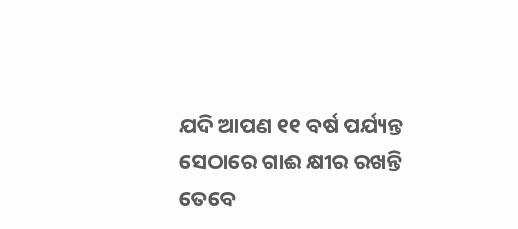ଯଦି ଆପଣ ୧୧ ବର୍ଷ ପର୍ଯ୍ୟନ୍ତ ସେଠାରେ ଗାଈ କ୍ଷୀର ରଖନ୍ତି ତେବେ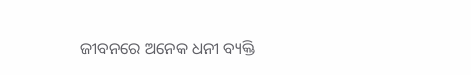ଜୀବନରେ ଅନେକ ଧନୀ ବ୍ୟକ୍ତି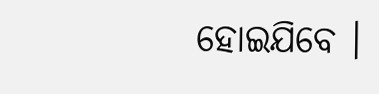ହୋଇଯିବେ ।